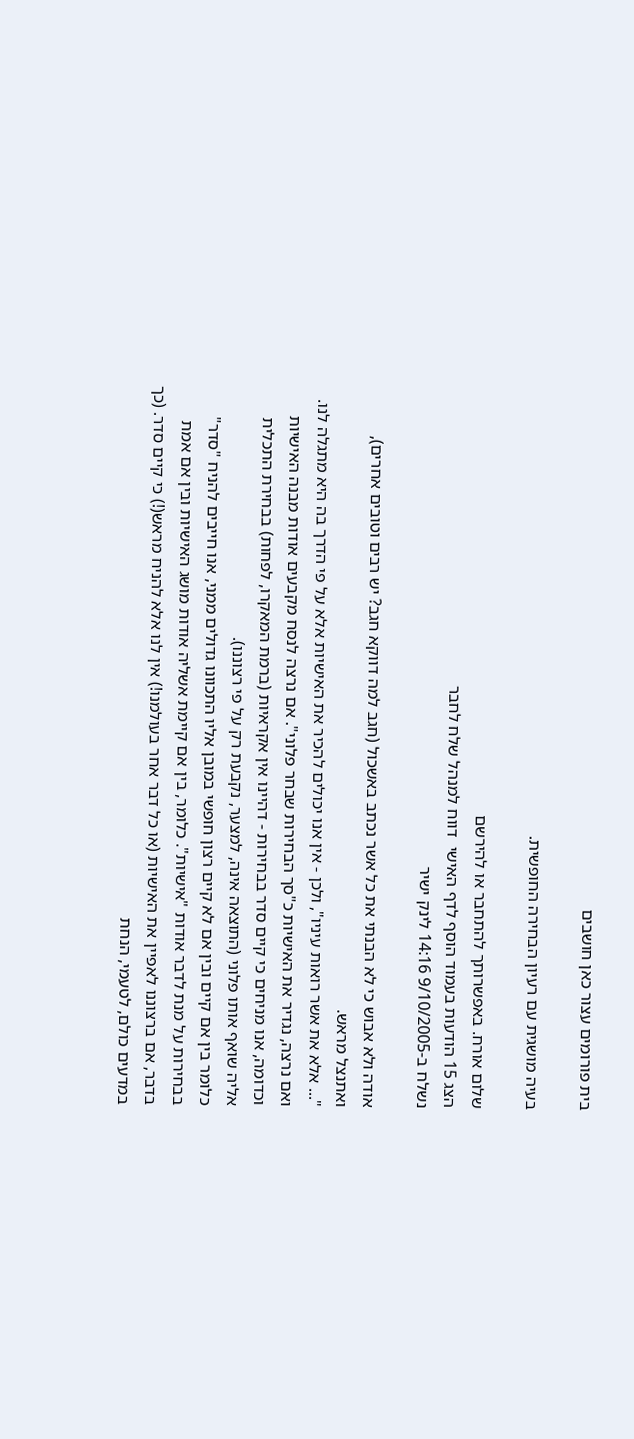בית פורומים עצור כאן חושבים

בעיה מושגית עם רעיון הבחירה החופשית.

שלום אורח. באפשרותך להתחבר או להירשם
הצג 15 הודעות בעמוד הוסף לדף האישי  דווח למנהל שלח לחבר
נשלח ב-9/10/2005 14:16 לינק ישיר

אודה ולא אבוש כי לא הבנתי את כל אשר נכתב באשכול (חגב למה דווקא חגב? יש רבים וטובים אחרים), ואתנצל מראש.
"... אלא את אשר רואות עיניו", ולכן - אין אנו יכולים להכיר את האישיות אלא על פי הדרך בה היא מתגלה לנו. ואם נרצה, נגדיר את האישיות כ"סך הבחירות שבחר פלוני". אם נרצה לנסח מקבעים אודות מבנה האישיות וכדומה, אנו מניחים כי קיים סדר בבחירות - דהיינו אין אקראיות (ברמת המאקרו, לפחות) בבחירת התכלית אליה שואף אותו פלוני (התוצאה אינה, למצער, נקבעת רק על פי רצוננו).
כלומר בין אם קיים ובין אם לא קיים רצון חופשי במובן אליו התכוונו גדולים ממני, אנו חייבים להניח "סדר" בבחירות על מנת לדבר אודות "אישיות". כלומר, בין אם קיימת אשליה אודות מושג האישיות ובין אם אמת בדבר, אם ברצוננו לאפיין את האישיות (או כל דבר אחר בעולמנו!) אין לנו אלא להניח מראש(!) כי קיים סדר. (כך במדעים כולם, לטעמי, הנחת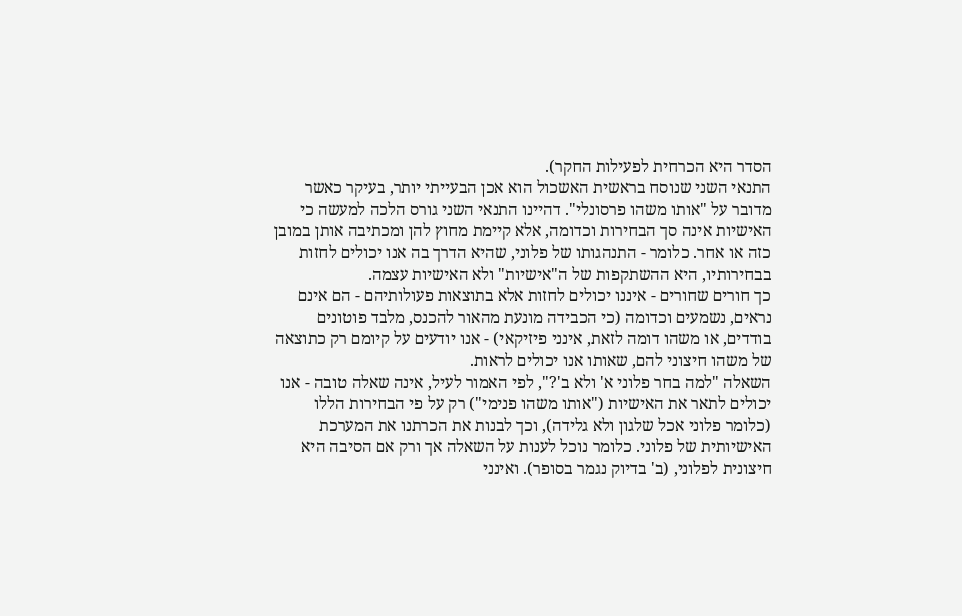הסדר היא הכרחית לפעילות החקר).
התנאי השני שנוסח בראשית האשכול הוא אכן הבעייתי יותר, בעיקר כאשר מדובר על "אותו משהו פרסונלי". דהיינו התנאי השני גורס הלכה למעשה כי האישיות אינה סך הבחירות וכדומה, אלא קיימת מחוץ להן ומכתיבה אותן במובן כזה או אחר. כלומר - התנהגותו של פלוני, שהיא הדרך בה אנו יכולים לחזות בבחירותיו, היא ההשתקפות של ה"אישיות" ולא האישיות עצמה.
כך חורים שחורים - איננו יכולים לחזות אלא בתוצאות פעולותיהם - הם אינם נראים, נשמעים וכדומה (כי הכבידה מונעת מהאור להכנס, מלבד פוטונים בודדים, או משהו דומה לזאת, אינני פיזיקאי) - אנו יודעים על קיומם רק כתוצאה של משהו חיצוני להם, שאותו אנו יכולים לראות.
השאלה "למה בחר פלוני א' ולא ב'?", לפי האמור לעיל, אינה שאלה טובה - אנו יכולים לתאר את האישיות ("אותו משהו פנימי") רק על פי הבחירות הללו (כלומר פלוני אכל שלגון ולא גלידה), וכך לבנות את הכרתנו את המערכת האישיותית של פלוני. כלומר נוכל לענות על השאלה אך ורק אם הסיבה היא חיצונית לפלוני, (ב' בדיוק נגמר בסופר). ואינני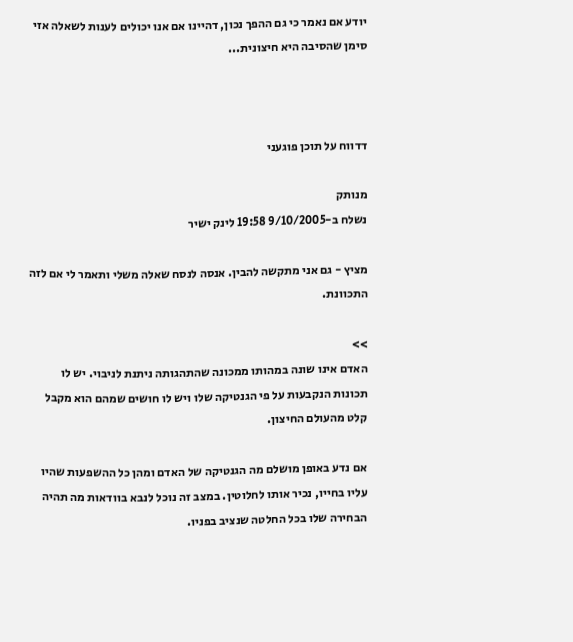יודע אם נאמר כי גם ההפך נכון, דהיינו אם אנו יכולים לענות לשאלה אזי סימן שהסיבה היא חיצונית...



דדווח על תוכן פוגעני

מנותק
נשלח ב-9/10/2005 19:58 לינק ישיר

מציץ - גם אני מתקשה להבין. אנסה לנסח שאלה משלי ותאמר לי אם לזה התכוונת.

>>
האדם אינו שונה במהותו ממכונה שהתהגותה ניתנת לניבוי. יש לו תכונות הנקבעות על פי הגנטיקה שלו ויש לו חושים שמהם הוא מקבל קלט מהעולם החיצון.

אם נדע באופן מושלם מה הגנטיקה של האדם ומהן כל ההשפעות שהיו עליו בחייו, נכיר אותו לחלוטין. במצב זה נוכל לנבא בוודאות מה תהיה הבחירה שלו בכל החלטה שנציב בפניו.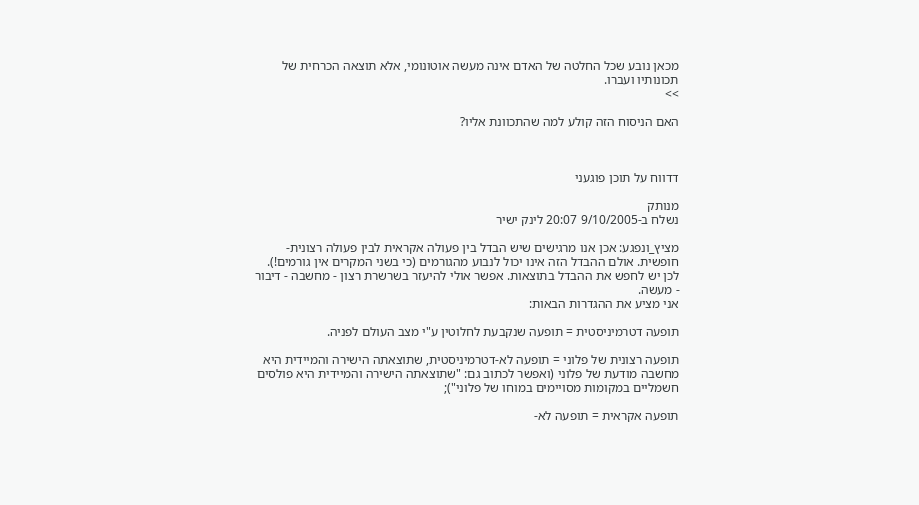מכאן נובע שכל החלטה של האדם אינה מעשה אוטונומי, אלא תוצאה הכרחית של תכונותיו ועברו.
>>

האם הניסוח הזה קולע למה שהתכוונת אליו?



דדווח על תוכן פוגעני

מנותק
נשלח ב-9/10/2005 20:07 לינק ישיר

מציץ_ונפגע: אכן אנו מרגישים שיש הבדל בין פעולה אקראית לבין פעולה רצונית-חופשית. אולם ההבדל הזה אינו יכול לנבוע מהגורמים (כי בשני המקרים אין גורמים!). לכן יש לחפש את ההבדל בתוצאות. אפשר אולי להיעזר בשרשרת רצון - מחשבה - דיבור - מעשה.
אני מציע את ההגדרות הבאות:

תופעה דטרמיניסטית = תופעה שנקבעת לחלוטין ע"י מצב העולם לפניה.

תופעה רצונית של פלוני = תופעה לא-דטרמיניסטית, שתוצאתה הישירה והמיידית היא מחשבה מודעת של פלוני (ואפשר לכתוב גם: "שתוצאתה הישירה והמיידית היא פולסים חשמליים במקומות מסויימים במוחו של פלוני");

תופעה אקראית = תופעה לא-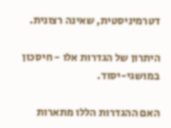דטרמיניסטית, שאינה רצונית.

היתרון של הגדרות אלו - חיסכון במושגי-יסוד.

האם ההגדרות הללו מתארות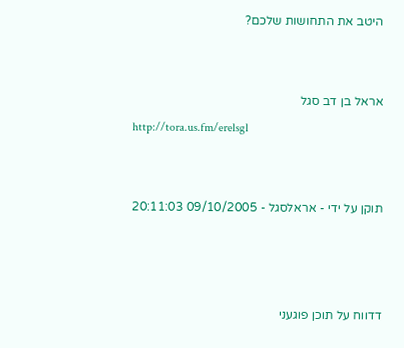היטב את התחושות שלכם?


אראל בן דב סגל
http://tora.us.fm/erelsgl


תוקן על ידי - אראלסגל - 09/10/2005 20:11:03



דדווח על תוכן פוגעני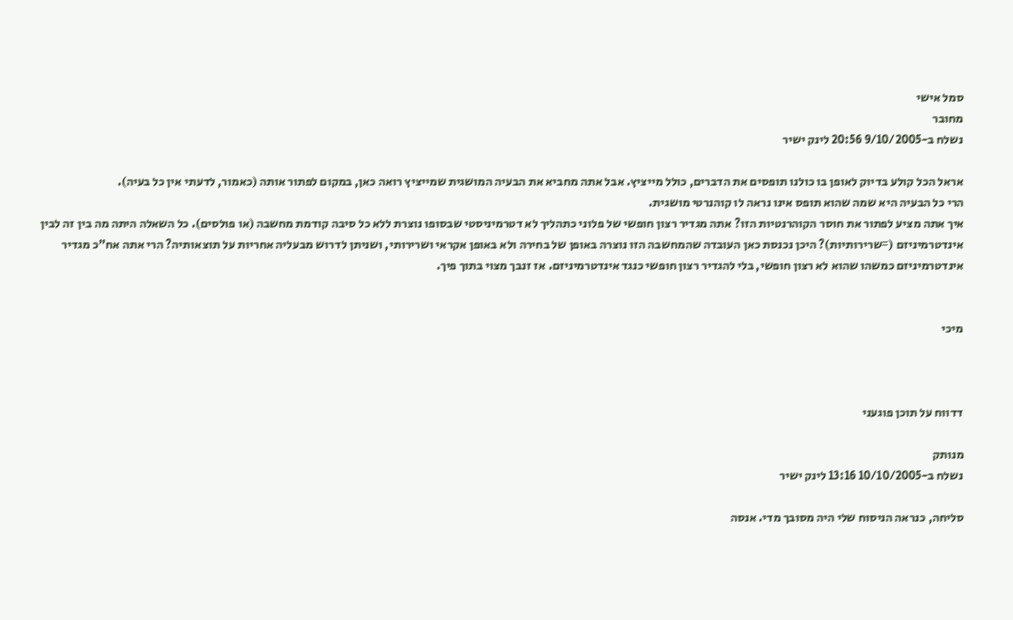סמל אישי
מחובר
נשלח ב-9/10/2005 20:56 לינק ישיר

אראל הכל קולע בדיוק לאופן בו כולנו תופסים את הדברים, כולל מייציץ. אבל אתה מחביא את הבעיה המושגית שמייציץ רואה כאן, במקום לפתור אותה (כאמור, לדעתי אין כל בעיה).
הרי כל הבעיה היא שמה שהוא תופס אינו נראה לו קוהנרטי מושגית.
איך אתה מציע לפתור את חוסר הקוהרנטיות הזו? אתה מגדיר רצון חופשי של פלוני כתהליך לא דטרמיניסטי שבסופו נוצרת ללא כל סיבה קודמת מחשבה (או פולסים). כל השאלה היתה מה בין זה לבין אינדטרמיניזם (=שרירותיות)? היכן נכנסת כאן העובדה שהמחשבה הזו נוצרה באופן של בחירה ולא באופן אקראי ושרירותי, ושניתן לדרוש מבעליה אחריות על תוצאותיה? הרי אתה אח"כ מגדיר אינדטרמיניזם כמשהו שהוא לא רצון חופשי, בלי להגדיר רצון חופשי כנגד אינדטרמיניזם. אז זנבך מצוי בתוך פיך.


מיכי



דדווח על תוכן פוגעני

מנותק
נשלח ב-10/10/2005 13:16 לינק ישיר

סליחה, כנראה הניסוח שלי היה מסובך מדי. אנסה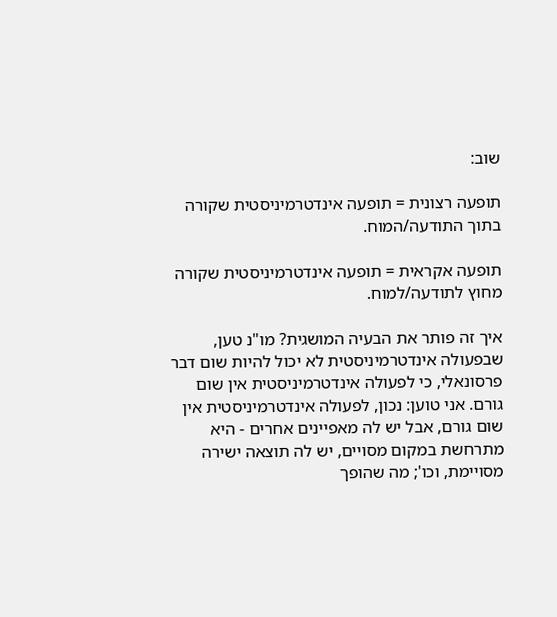שוב:

תופעה רצונית = תופעה אינדטרמיניסטית שקורה בתוך התודעה/המוח.

תופעה אקראית = תופעה אינדטרמיניסטית שקורה מחוץ לתודעה/למוח.

איך זה פותר את הבעיה המושגית? מו"נ טען, שבפעולה אינדטרמיניסטית לא יכול להיות שום דבר פרסונאלי, כי לפעולה אינדטרמיניסטית אין שום גורם. אני טוען: נכון, לפעולה אינדטרמיניסטית אין שום גורם, אבל יש לה מאפיינים אחרים - היא מתרחשת במקום מסויים, יש לה תוצאה ישירה מסויימת, וכו'; מה שהופך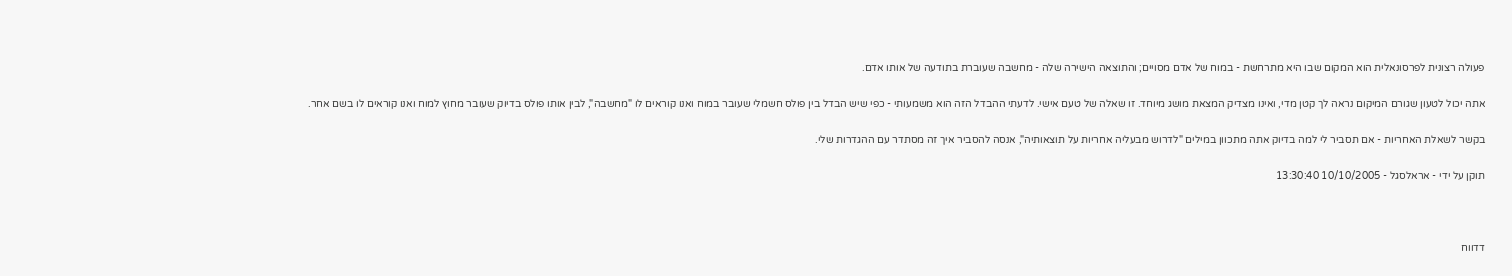פעולה רצונית לפרסונאלית הוא המקום שבו היא מתרחשת - במוח של אדם מסויים; והתוצאה הישירה שלה - מחשבה שעוברת בתודעה של אותו אדם.

אתה יכול לטעון שגורם המיקום נראה לך קטן מדי, ואינו מצדיק המצאת מושג מיוחד. זו שאלה של טעם אישי. לדעתי ההבדל הזה הוא משמעותי - כפי שיש הבדל בין פולס חשמלי שעובר במוח ואנו קוראים לו "מחשבה", לבין אותו פולס בדיוק שעובר מחוץ למוח ואנו קוראים לו בשם אחר.

בקשר לשאלת האחריות - אם תסביר לי למה בדיוק אתה מתכוון במילים "לדרוש מבעליה אחריות על תוצאותיה", אנסה להסביר איך זה מסתדר עם ההגדרות שלי.

תוקן על ידי - אראלסגל - 10/10/2005 13:30:40



דדווח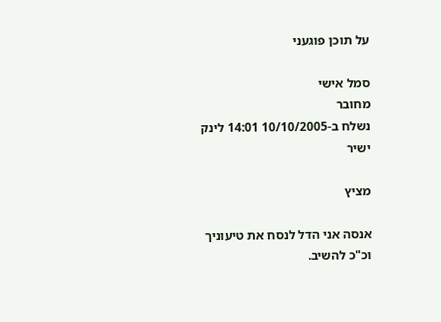על תוכן פוגעני

סמל אישי
מחובר
נשלח ב-10/10/2005 14:01 לינק ישיר

מציץ

אנסה אני הדל לנסח את טיעוניך וכ"כ להשיב.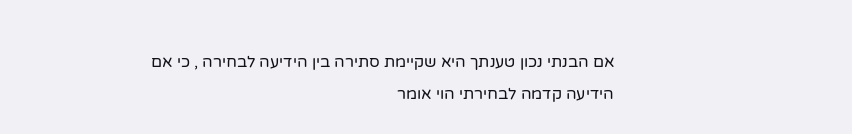אם הבנתי נכון טענתך היא שקיימת סתירה בין הידיעה לבחירה , כי אם הידיעה קדמה לבחירתי הוי אומר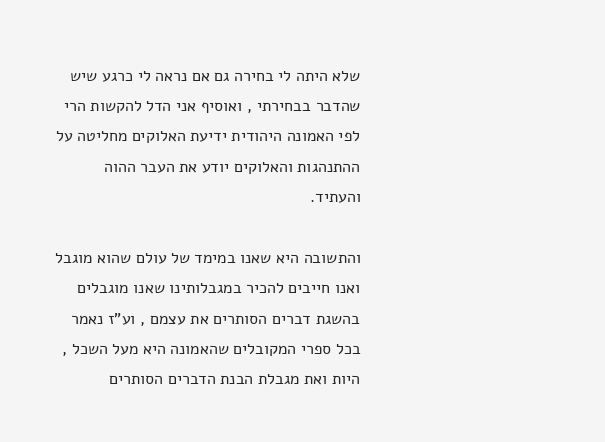שלא היתה לי בחירה גם אם נראה לי כרגע שיש שהדבר בבחירתי , ואוסיף אני הדל להקשות הרי לפי האמונה היהודית ידיעת האלוקים מחליטה על ההתנהגות והאלוקים יודע את העבר ההוה והעתיד.

והתשובה היא שאנו במימד של עולם שהוא מוגבל ואנו חייבים להכיר במגבלותינו שאנו מוגבלים בהשגת דברים הסותרים את עצמם , וע"ז נאמר בכל ספרי המקובלים שהאמונה היא מעל השכל , היות ואת מגבלת הבנת הדברים הסותרים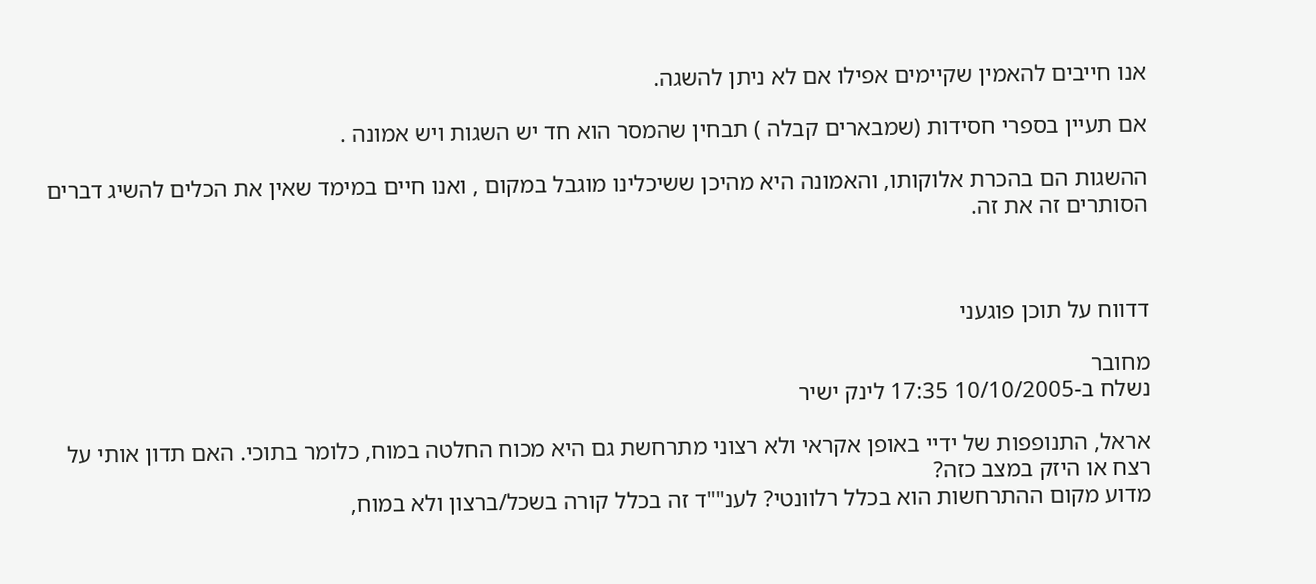אנו חייבים להאמין שקיימים אפילו אם לא ניתן להשגה.

אם תעיין בספרי חסידות (שמבארים קבלה ) תבחין שהמסר הוא חד יש השגות ויש אמונה .

ההשגות הם בהכרת אלוקותו, והאמונה היא מהיכן ששיכלינו מוגבל במקום , ואנו חיים במימד שאין את הכלים להשיג דברים הסותרים זה את זה.



דדווח על תוכן פוגעני

מחובר
נשלח ב-10/10/2005 17:35 לינק ישיר

אראל, התנופפות של ידיי באופן אקראי ולא רצוני מתרחשת גם היא מכוח החלטה במוח, כלומר בתוכי. האם תדון אותי על רצח או היזק במצב כזה?
מדוע מקום ההתרחשות הוא בכלל רלוונטי? לענ""ד זה בכלל קורה בשכל/ברצון ולא במוח,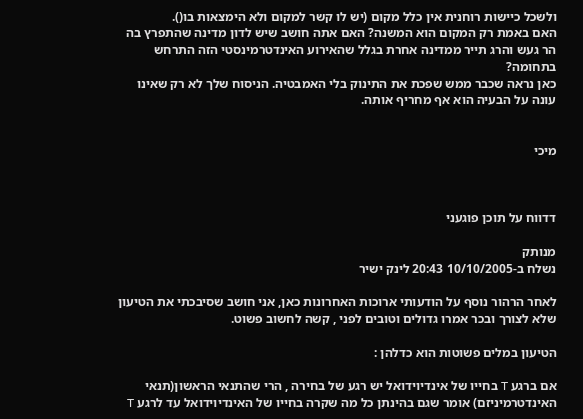ולשכל כיישות רוחנית אין כלל מקום (יש לו קשר למקום ולא הימצאות בו().
האם באמת רק המקום הוא המשנה? האם אתה חושב שיש לדון מדינה שהתפרץ בה הר געש והרג תייר ממדינה אחרת בגלל שהאירוע האינדטרמינסטי הזה התרחש בתחומה?
כאן נראה שכבר ממש שפכת את התינוק בלי האמבטיה. הניסוח שלך לא רק שאינו עונה על הבעיה הוא אף מחריף אותה.


מיכי



דדווח על תוכן פוגעני

מנותק
נשלח ב-10/10/2005 20:43 לינק ישיר

לאחר הרהור נוסף על הודעותי ארוכות האחרונות כאן, אני חושב שסיבכתי את הטיעון שלא לצורך ובכר אמרו גדולים וטובים לפני , קשה לחשוב פשוט.

הטיעון במלים פשוטות הוא כדלהן :

אם ברגע T בחייו של אינדיוידואל יש רגע של בחירה , הרי שהתנאי הראשון(תנאי האינדטרמיניזם) אומר שגם בהינתן כל מה שקרה בחייו של האינדיוידואל עד לרגע T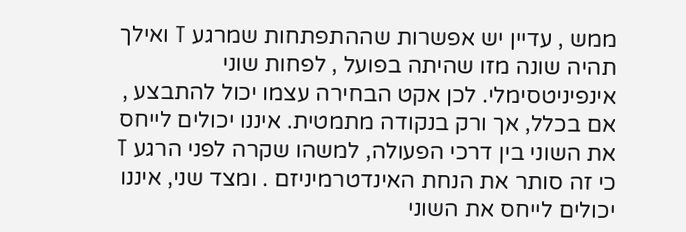ממש , עדיין יש אפשרות שההתפתחות שמרגע T ואילך תהיה שונה מזו שהיתה בפועל , לפחות שוני אינפיניטסימלי. לכן אקט הבחירה עצמו יכול להתבצע , אם בכלל, אך ורק בנקודה מתמטית. איננו יכולים לייחס את השוני בין דרכי הפעולה, למשהו שקרה לפני הרגע T כי זה סותר את הנחת האינדטרמיניזם . ומצד שני, איננו יכולים לייחס את השוני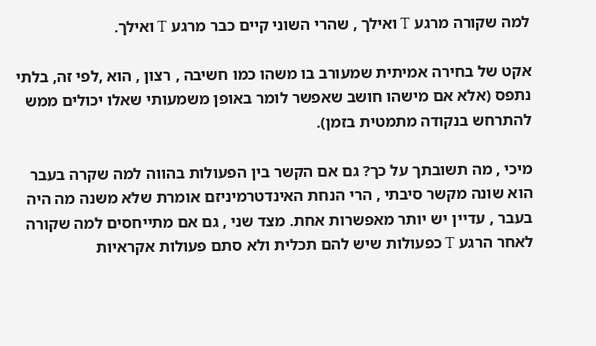למה שקורה מרגע T ואילך , שהרי השוני קיים כבר מרגע T ואילך.

אקט של בחירה אמיתית שמעורב בו משהו כמו חשיבה , רצון , הוא ,לפי זה, בלתי נתפס (אלא אם מישהו חושב שאפשר לומר באופן משמעותי שאלו יכולים ממש להתרחש בנקודה מתמטית בזמן).

מיכי , מה תשובתך על כך? גם אם הקשר בין הפעולות בהווה למה שקרה בעבר הוא שונה מקשר סיבתי , הרי הנחת האינדטרמיניזם אומרת שלא משנה מה היה בעבר , עדיין יש יותר מאפשרות אחת. מצד שני , גם אם מתייחסים למה שקורה לאחר הרגע T כפעולות שיש להם תכלית ולא סתם פעולות אקראיות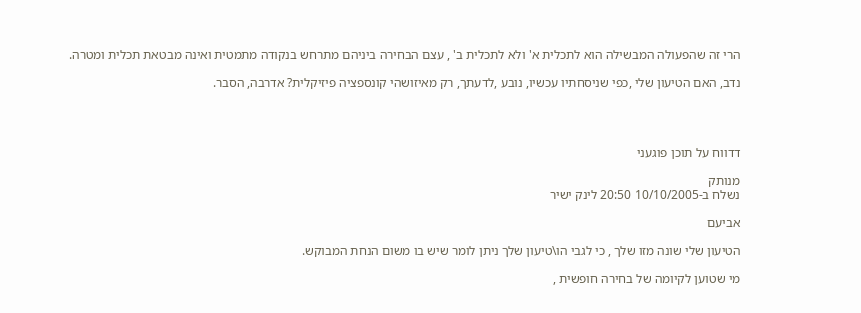הרי זה שהפעולה המבשילה הוא לתכלית א' ולא לתכלית ב' , עצם הבחירה ביניהם מתרחש בנקודה מתמטית ואינה מבטאת תכלית ומטרה.

נדב, האם הטיעון שלי ,כפי שניסחתיו עכשיו, נובע ,לדעתך, רק מאיזושהי קונספציה פיזיקלית? אדרבה, הסבר.




דדווח על תוכן פוגעני

מנותק
נשלח ב-10/10/2005 20:50 לינק ישיר

אביעם

הטיעון שלי שונה מזו שלך , כי לגבי הו\טיעון שלך ניתן לומר שיש בו משום הנחת המבוקש.

מי שטוען לקיומה של בחירה חופשית ,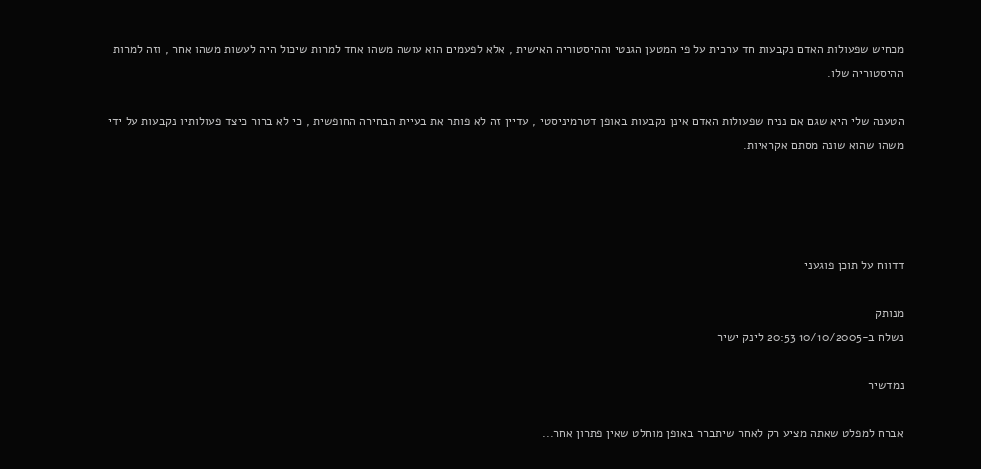מכחיש שפעולות האדם נקבעות חד ערכית על פי המטען הגנטי וההיסטוריה האישית , אלא לפעמים הוא עושה משהו אחד למרות שיכול היה לעשות משהו אחר , וזה למרות ההיסטוריה שלו.

הטענה שלי היא שגם אם נניח שפעולות האדם אינן נקבעות באופן דטרמיניסטי , עדיין זה לא פותר את בעיית הבחירה החופשית , כי לא ברור כיצד פעולותיו נקבעות על ידי משהו שהוא שונה מסתם אקראיות.




דדווח על תוכן פוגעני

מנותק
נשלח ב-10/10/2005 20:53 לינק ישיר

נמדשיר

אברח למפלט שאתה מציע רק לאחר שיתברר באופן מוחלט שאין פתרון אחר...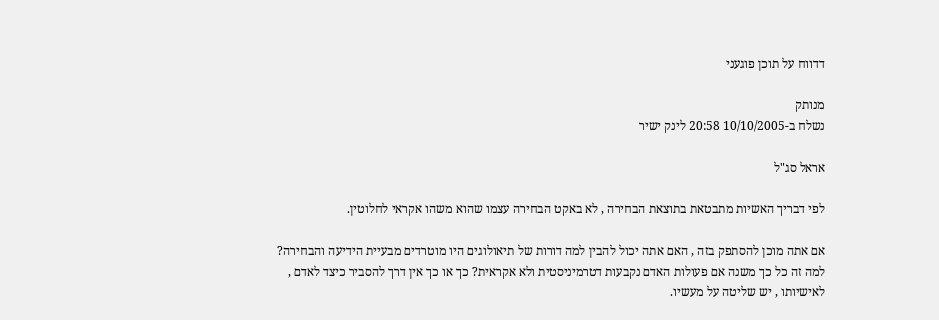דדווח על תוכן פוגעני

מנותק
נשלח ב-10/10/2005 20:58 לינק ישיר

אראל סג"ל

לפי דבריך האשיות מתבטאת בתוצאת הבחירה , לא באקט הבחירה עצמו שהוא משהו אקראי לחלוטין.

אם אתה מוכן להסתפק בזה , האם אתה יכול להבין למה דורות של תיאולוגים היו מוטרדים מבעיית הידיעה והבחירה? למה זה כל כך משנה אם פעולות האדם נקבעות דטרמיניסטית ולא אקראית? כך או כך אין דרך להסביר כיצד לאדם , לאישיותו , יש שליטה על מעשיו.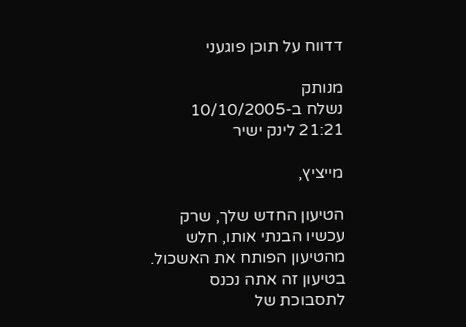דדווח על תוכן פוגעני

מנותק
נשלח ב-10/10/2005 21:21 לינק ישיר

מייציץ,

הטיעון החדש שלך, שרק עכשיו הבנתי אותו, חלש מהטיעון הפותח את האשכול. בטיעון זה אתה נכנס לתסבוכת של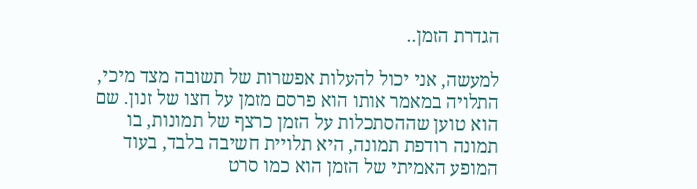הגדרת הזמן..

למעשה, אני יכול להעלות אפשרות של תשובה מצד מיכי, התלויה במאמר אותו הוא פרסם מזמן על חצו של זנון. שם הוא טוען שההסתכלות על הזמן כרצף של תמונות, בו תמונה רודפת תמונה, היא תלויית חשיבה בלבד, בעוד המופע האמיתי של הזמן הוא כמו סרט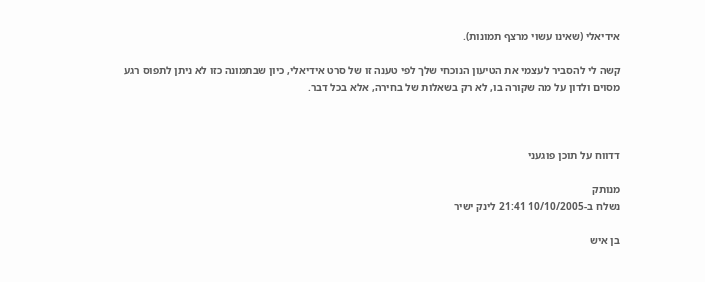אידיאלי (שאינו עשוי מרצף תמונות).

קשה לי להסביר לעצמי את הטיעון הנוכחי שלך לפי טענה זו של סרט אידיאלי, כיון שבתמונה כזו לא ניתן לתפוס רגע מסוים ולדון על מה שקורה בו, לא רק בשאלות של בחירה, אלא בכל דבר.



דדווח על תוכן פוגעני

מנותק
נשלח ב-10/10/2005 21:41 לינק ישיר

בן איש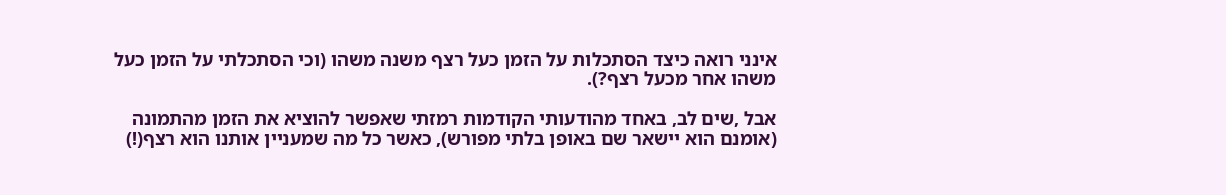אינני רואה כיצד הסתכלות על הזמן כעל רצף משנה משהו (וכי הסתכלתי על הזמן כעל משהו אחר מכעל רצף?).

אבל ,שים לב, באחד מהודעותי הקודמות רמזתי שאפשר להוציא את הזמן מהתמונה (אומנם הוא יישאר שם באופן בלתי מפורש), כאשר כל מה שמעניין אותנו הוא רצף(!)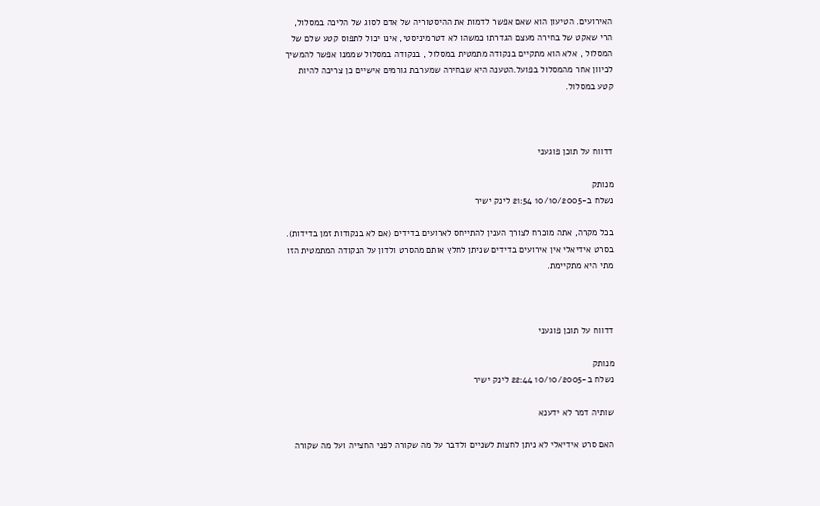האירועים. הטיעון הוא שאם אפשר לדמות את ההיסטוריה של אדם לסוג של הליכה במסלול, הרי שאקט של בחירה מעצם הגדרתו כמשהו לא דטרמיניסטי, אינו יכול לתפוס קטע שלם של המסלול , אלא הוא מתקיים בנקודה מתמטית במסלול , בנקודה במסלול שממנו אפשר להמשיך לכיוון אחר מהמסלול בפועל.הטענה היא שבחירה שמערבת גורמים אישיים כן צריכה להיות קטע במסלול.



דדווח על תוכן פוגעני

מנותק
נשלח ב-10/10/2005 21:54 לינק ישיר

בכל מקרה, אתה מוכרח לצורך הענין להתייחס לארועים בדידים (אם לא בנקודות זמן בדידות). בסרט אידיאלי אין אירועים בדידים שניתן לחלץ אותם מהסרט ולדון על הנקודה המתמטית הזו מתי היא מתקיימת.



דדווח על תוכן פוגעני

מנותק
נשלח ב-10/10/2005 22:44 לינק ישיר

שותיה דמר לא ידענא

האם סרט אידיאלי לא ניתן לחצות לשניים ולדבר על מה שקורה לפני החצייה ועל מה שקורה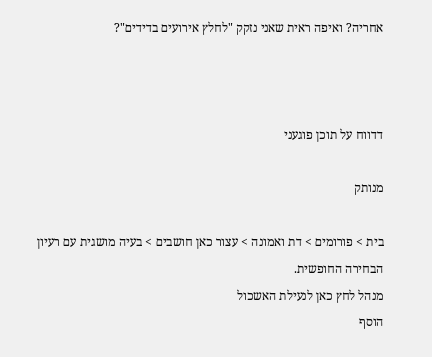אחריה? ואיפה ראית שאני נזקק "לחלץ אירועים בדידים"?



דדווח על תוכן פוגעני

מנותק

בית > פורומים > דת ואמונה > עצור כאן חושבים > בעיה מושגית עם רעיון הבחירה החופשית.
מנהל לחץ כאן לנעילת האשכול
הוסף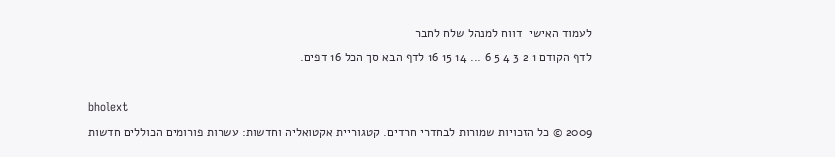לעמוד האישי  דווח למנהל שלח לחבר
לדף הקודם 1 2 3 4 5 6 ... 14 15 16 לדף הבא סך הכל 16 דפים.

bholext
2009 © כל הזכויות שמורות לבחדרי חרדים. קטגוריית אקטואליה וחדשות: עשרות פורומים הכוללים חדשות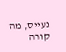נעייס, מה קורה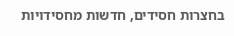בחצרות חסידים, חדשות מחסידויות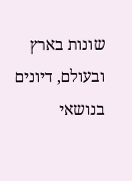שונות בארץ ובעולם, דיונים בנושאי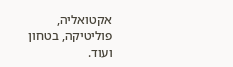אקטואליה, פוליטיקה, בטחון ועוד.